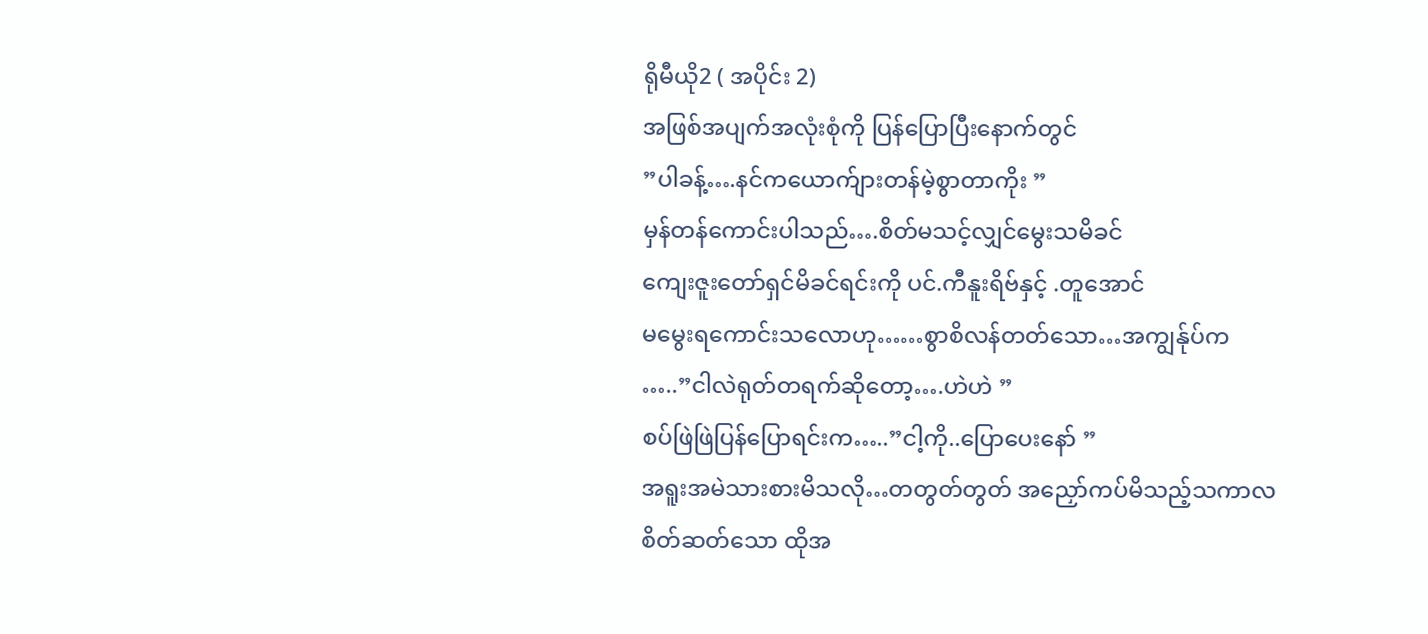ရိုမီယို2 ( အပိုင်း 2)
အဖြစ်အပျက်အလုံးစုံကို ပြန်ပြောပြီးနောက်တွင်
”ပါခန့်….နင်ကယောက်ျားတန်မဲ့စွာတာကိုး ”
မှန်တန်ကောင်းပါသည်….စိတ်မသင့်လျှင်မွေးသမိခင်
ကျေးဇူးတော်ရှင်မိခင်ရင်းကို ပင်.ကီနူးရိဗ်နှင့် .တူအောင်
မမွေးရကောင်းသလောဟု……စွာစိလန်တတ်သော…အကျွန်ုပ်က
…..”ငါလဲရုတ်တရက်ဆိုတော့….ဟဲဟဲ ”
စပ်ဖြဲဖြဲပြန်ပြောရင်းက…..”ငါ့ကို..ပြောပေးနော် ”
အရူးအမဲသားစားမိသလို…တတွတ်တွတ် အညှော်ကပ်မိသည့်သကာလ
စိတ်ဆတ်သော ထိုအ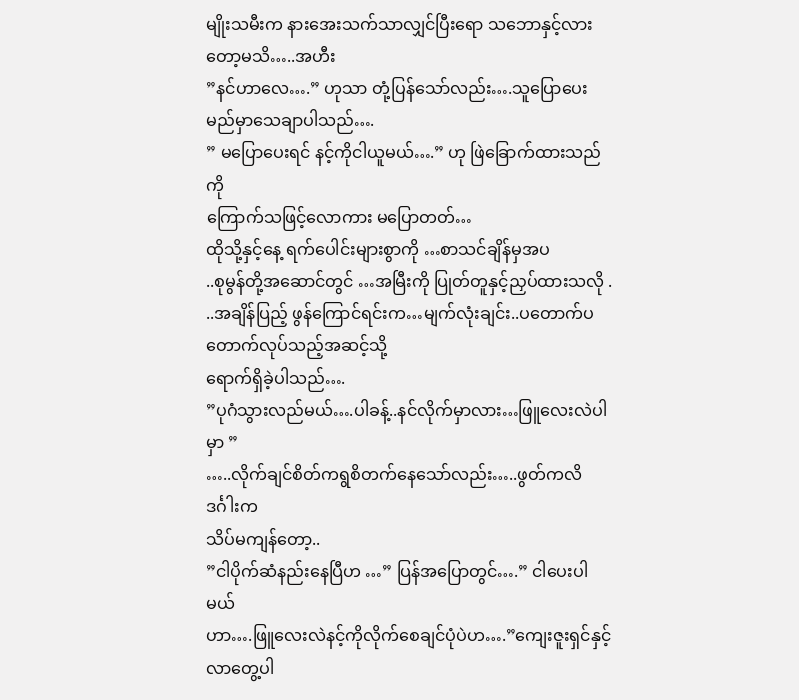မျိုးသမီးက နားအေးသက်သာလျှင်ပြီးရော သဘောနှင့်လားတော့မသိ…..အဟီး
”နင်ဟာလေ….” ဟုသာ တုံ့ပြန်သော်လည်း….သူပြောပေးမည်မှာသေချာပါသည်….
” မပြောပေးရင် နင့်ကိုငါယူမယ်….” ဟု ဖြဲခြောက်ထားသည်ကို
ကြောက်သဖြင့်လောကား မပြောတတ်…
ထိုသို့နှင့်နေ့ ရက်ပေါင်းများစွာကို …စာသင်ချိန်မှအပ
..စုမွန်တို့အဆောင်တွင် …အမြီးကို ပြုတ်တူနှင့်ညှပ်ထားသလို .
..အချိန်ပြည့် ဖွန်ကြောင်ရင်းက…မျက်လုံးချင်း..ပတောက်ပတောက်လုပ်သည့်အဆင့်သို့
ရောက်ရှိခဲ့ပါသည်….
”ပုဂံသွားလည်မယ်….ပါခန့်..နင်လိုက်မှာလား…ဖြူလေးလဲပါမှာ ”
…..လိုက်ချင်စိတ်ကရွစိတက်နေသော်လည်း…..ဖွတ်ကလိဒင်္ဂါးက
သိပ်မကျန်တော့..
”ငါပိုက်ဆံနည်းနေပြီဟ …” ပြန်အပြောတွင်….” ငါပေးပါမယ်
ဟာ….ဖြူလေးလဲနင့်ကိုလိုက်စေချင်ပုံပဲဟ….”ကျေးဇူးရှင်နှင့်လာတွေ့ပါ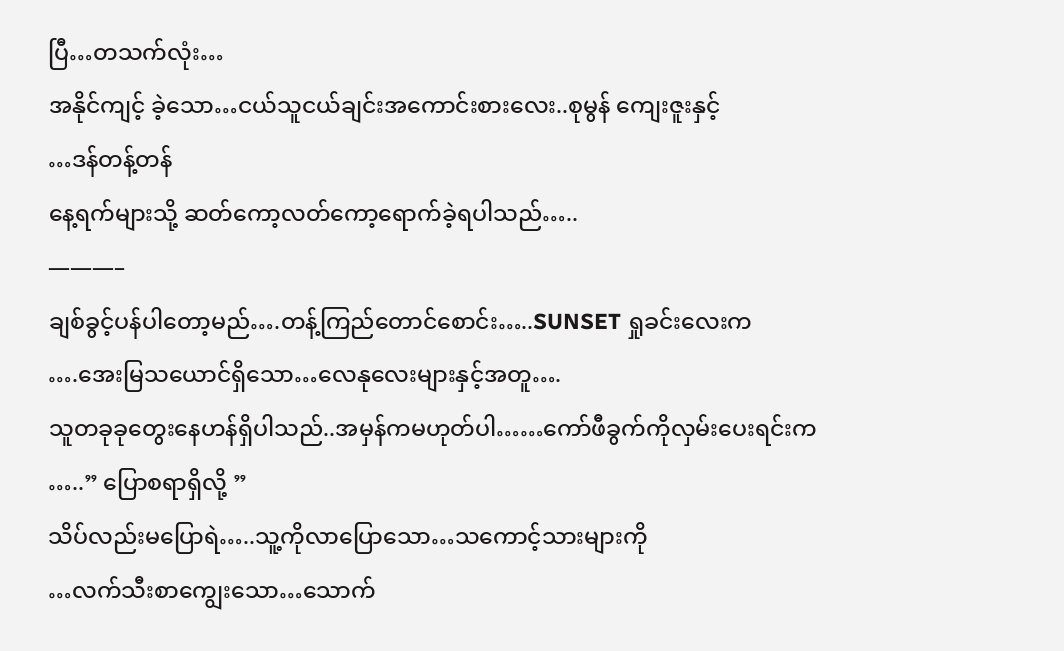ပြီ…တသက်လုံး…
အနိုင်ကျင့် ခဲ့သော…ငယ်သူငယ်ချင်းအကောင်းစားလေး..စုမွန် ကျေးဇူးနှင့်
…ဒန်တန့်တန်
နေ့ရက်များသို့ ဆတ်ကော့လတ်ကော့ရောက်ခဲ့ရပါသည်…..
———–
ချစ်ခွင့်ပန်ပါတော့မည်….တန့်ကြည်တောင်စောင်း…..SUNSET ရှုခင်းလေးက
….အေးမြသယောင်ရှိသော…လေနုလေးများနှင့်အတူ….
သူတခုခုတွေးနေဟန်ရှိပါသည်..အမှန်ကမဟုတ်ပါ……ကော်ဖီခွက်ကိုလှမ်းပေးရင်းက
…..” ပြောစရာရှိလို့ ”
သိပ်လည်းမပြောရဲ…..သူ့ကိုလာပြောသော…သကောင့်သားများကို
…လက်သီးစာကျွေးသော…သောက်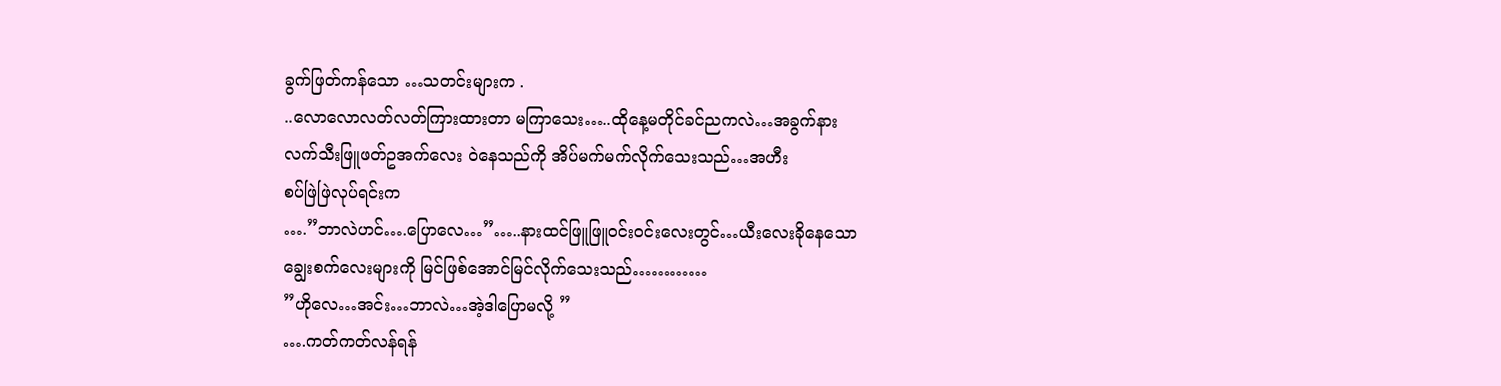ခွက်ဖြတ်ကန်သော …သတင်းများက .
..လောလောလတ်လတ်ကြားထားတာ မကြာသေး…..ထိုနေ့မတိုင်ခင်ညကလဲ…အခွက်နား
လက်သီးဖြူဖတ်ဥအက်လေး ဝဲနေသည်ကို အိပ်မက်မက်လိုက်သေးသည်…အဟီး
စပ်ဖြဲဖြဲလုပ်ရင်းက
….”ဘာလဲဟင်….ပြောလေ…”…..နားထင်ဖြူဖြူဝင်းဝင်းလေးတွင်…ယီးလေးခိုနေသော
ချွေးစက်လေးများကို မြင်ဖြစ်အောင်မြင်လိုက်သေးသည်…………
”ဟိုလေ…အင်း…ဘာလဲ…အဲ့ဒါပြောမလို့ ”
….ကတ်ကတ်လန်ရန်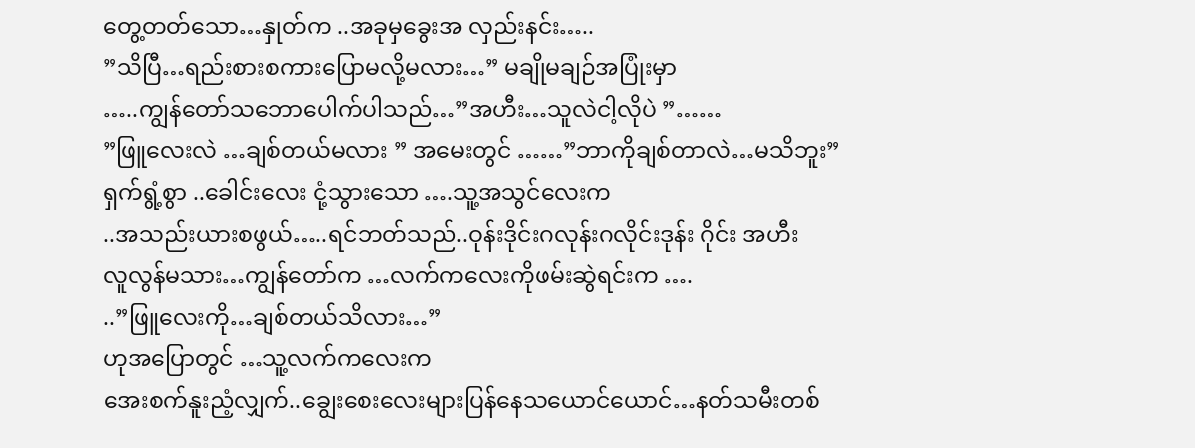တွေ့တတ်သော…နှုတ်က ..အခုမှခွေးအ လှည်းနင်း…..
”သိပြီ…ရည်းစားစကားပြောမလို့မလား…” မချိုမချဉ်အပြုံးမှာ
…..ကျွန်တော်သဘောပေါက်ပါသည်…”အဟီး…သူလဲငါ့လိုပဲ ”……
”ဖြူလေးလဲ …ချစ်တယ်မလား ” အမေးတွင် ……”ဘာကိုချစ်တာလဲ…မသိဘူး”
ရှက်ရွံ့စွာ ..ခေါင်းလေး ငုံ့သွားသော ….သူ့အသွင်လေးက
..အသည်းယားစဖွယ်…..ရင်ဘတ်သည်..ဝုန်းဒိုင်းဂလုန်းဂလိုင်းဒုန်း ဂိုင်း အဟီး
လူလွန်မသား…ကျွန်တော်က …လက်ကလေးကိုဖမ်းဆွဲရင်းက ….
..”ဖြူလေးကို…ချစ်တယ်သိလား…”
ဟုအပြောတွင် …သူ့လက်ကလေးက
အေးစက်နူးညံ့လျှက်..ချွေးစေးလေးများပြန်နေသယောင်ယောင်…နတ်သမီးတစ်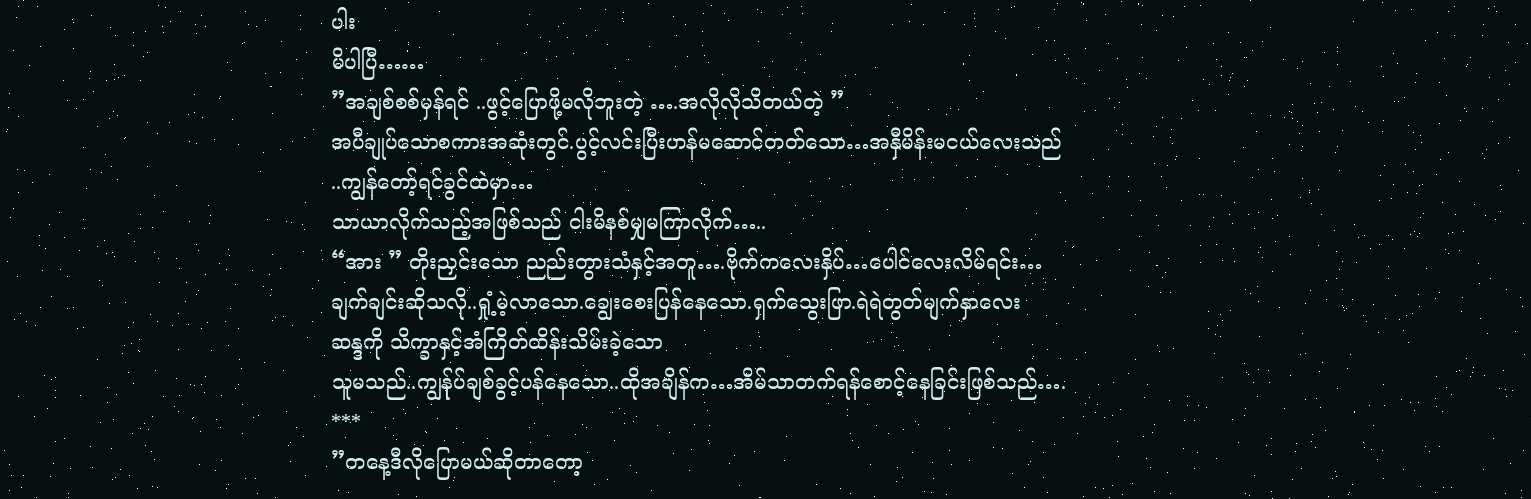ပါး
မိပါပြီ……
”အချစ်စစ်မှန်ရင် ..ဖွင့်ပြောဖို့မလိုဘူးတဲ့ ….အလိုလိုသိတယ်တဲ့ ”
အပီချုပ်သောစကားအဆုံးတွင်.ပွင့်လင်းပြီးဟန်မဆောင်တတ်သော…အနှီမိန်းမငယ်လေးသည်
..ကျွန်တော့်ရင်ခွင်ထဲမှာ…
သာယာလိုက်သည့်အဖြစ်သည် ငါးမိနစ်မျှမကြာလိုက်…..
“အား ” တိုးညှင်းသော ညည်းတွားသံနှင့်အတူ….ဗိုက်ကလေးနှိပ်…ပေါင်လေးလိမ်ရင်း…
ချက်ချင်းဆိုသလို..ရှုံ့မဲ့လာသော.ချွေးစေးပြန်နေသော.ရှက်သွေးဖြာ.ရဲရဲတွတ်မျက်နှာလေး
ဆန္ဒကို သိက္ခာနှင့်အံကြိတ်ထိန်းသိမ်းခဲ့သော
သူမသည်..ကျွန်ုပ်ချစ်ခွင့်ပန်နေသော..ထိုအချိန်က…အိမ်သာတက်ရန်စောင့်နေခြင်းဖြစ်သည်….
***
”တနေ့ဒီလိုပြောမယ်ဆိုတာတော့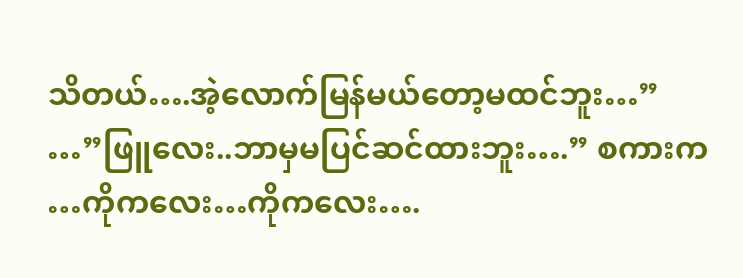သိတယ်….အဲ့လောက်မြန်မယ်တော့မထင်ဘူး…”
…”ဖြူလေး..ဘာမှမပြင်ဆင်ထားဘူး….” စကားက
…ကိုကလေး…ကိုကလေး….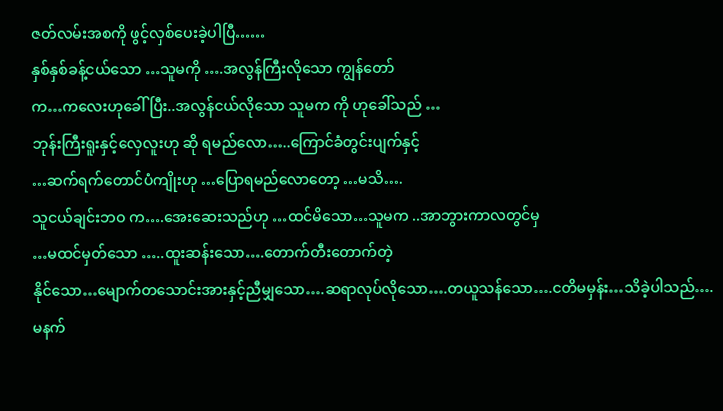ဇတ်လမ်းအစကို ဖွင့်လှစ်ပေးခဲ့ပါပြီ……
နှစ်နှစ်ခန့်ငယ်သော …သူမကို ….အလွန်ကြီးလိုသော ကျွန်တော်
က…ကလေးဟုခေါ်ပြီး..အလွန်ငယ်လိုသော သူမက ကို ဟုခေါ်သည် …
ဘုန်းကြီးရူးနှင့်လှေလူးဟု ဆို ရမည်လော…..ကြောင်ခံတွင်းပျက်နှင့်
…ဆက်ရက်တောင်ပံကျိုးဟု …ပြောရမည်လောတော့ …မသိ….
သူငယ်ချင်းဘဝ က….အေးဆေးသည်ဟု …ထင်မိသော…သူမက ..အာဘွားကာလတွင်မှ
…မထင်မှတ်သော …..ထူးဆန်းသော….တောက်တီးတောက်တဲ့
နိုင်သော…မျောက်တသောင်းအားနှင့်ညီမျှသော….ဆရာလုပ်လိုသော….တယူသန်သော….ငတိမမှန်း…သိခဲ့ပါသည်….
မနက်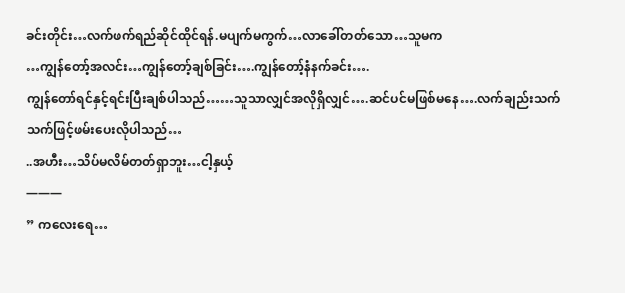ခင်းတိုင်း…လက်ဖက်ရည်ဆိုင်ထိုင်ရန်.မပျက်မကွက်…လာခေါ်တတ်သော…သူမက
…ကျွန်တော့်အလင်း…ကျွန်တော့်ချစ်ခြင်း….ကျွန်တော့်နံနက်ခင်း….
ကျွန်တော်ရင်နှင့်ရင်းပြီးချစ်ပါသည်……သူသာလျှင်အလိုရှိလျှင်….ဆင်ပင်မဖြစ်မနေ….လက်ချည်းသက်သက်ဖြင့်ဖမ်းပေးလိုပါသည်…
..အဟီး…သိပ်မလိမ်တတ်ရှာဘူး…ငါ့နှယ့်
———
” ကလေးရေ…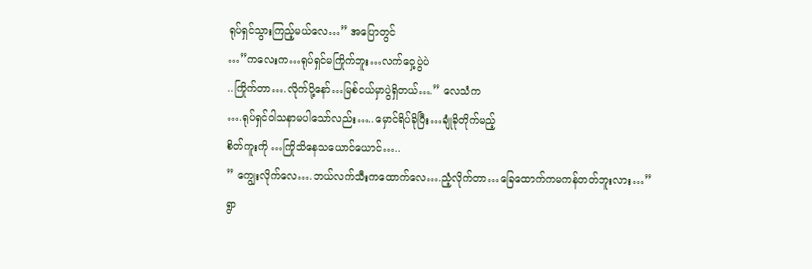ရုပ်ရှင်သွားကြည့်မယ်လေ…” အပြောတွင်
…”ကလေးက…ရုပ်ရှင်မကြိုက်ဘူး…လက်ဝှေ့ပွဲပဲ
..ကြိုက်တာ….လိုက်ပို့နော်…မြစ်ငယ်မှာပွဲရှိတယ်….” လေသံက
….ရုပ်ရှင်ဝါသနာမပါသော်လည်း…..မှောင်ရိပ်ခိုပြီး…ချုံခိုတိုက်မည့်
စိတ်ကူးကို …ကြိုသိနေသယောင်ယောင်…..
” ကျွေးလိုက်လေ….ဘယ်လက်သီးကထောက်လေ….ညံ့လိုက်တာ…ခြေထောက်ကမကန်တတ်ဘူးလား…”
ရွာ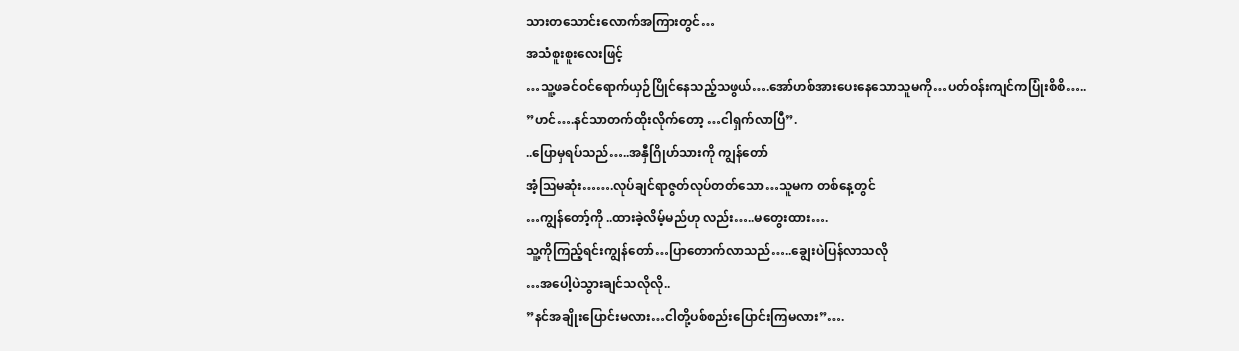သားတသောင်းလောက်အကြားတွင်…
အသံစူးစူးလေးဖြင့်
…သူ့ဖခင်ဝင်ရောက်ယှဉ်ပြိုင်နေသည့်သဖွယ်….အော်ဟစ်အားပေးနေသောသူမကို…ပတ်ဝန်းကျင်ကပြုံးစိစိ…..
”ဟင်….နင်သာတက်ထိုးလိုက်တော့ …ငါရှက်လာပြီ”.
..ပြောမှရပ်သည်…..အနှီဂြိုဟ်သားကို ကျွန်တော်
အံ့ဩမဆုံး…….လုပ်ချင်ရာဇွတ်လုပ်တတ်သော…သူမက တစ်နေ့တွင်
…ကျွန်တော့်ကို ..ထားခဲ့လိမ့်မည်ဟု လည်း…..မတွေးထား….
သူ့ကိုကြည့်ရင်းကျွန်တော်…ပြာတောက်လာသည်…..ချွေးပဲပြန်လာသလို
…အပေါ့ပဲသွားချင်သလိုလို..
”နင်အချိုးပြောင်းမလား…ငါတို့ပစ်စည်းပြောင်းကြမလား”….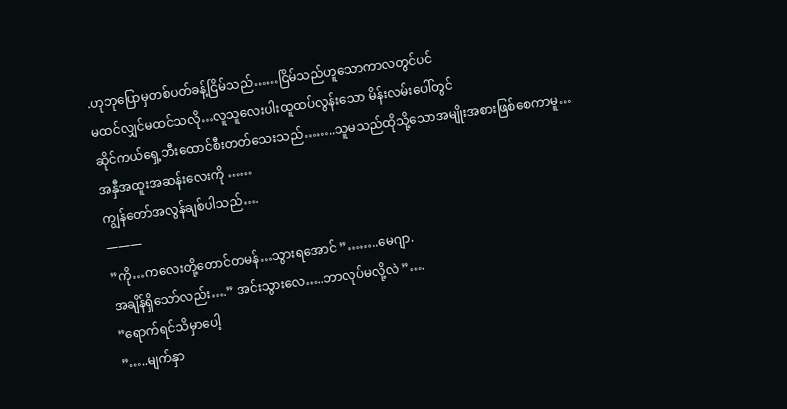.ဟုဘုပြောမှတစ်ပတ်ခန့်ငြိမ်သည်……ငြိမ်သည်ဟူသောကာလတွင်ပင်
မထင်လျှင်မထင်သလို…လူသူလေးပါးထူထပ်လွန်းသော မိန်းလမ်းပေါ်တွင်
ဆိုင်ကယ်ရှေ့ဘီးထောင်စီးတတ်သေးသည်……..သူမသည်ထိုသို့သောအမျိုးအစားဖြစ်စေကာမူ…
အနှီအထူးအဆန်းလေးကို ……
ကျွန်တော်အလွန်ချစ်ပါသည်….
———
”ကို…ကလေးတို့တောင်တမန်…သွားရအောင် ”……..မေဂျာ.
အချိန်ရှိသော်လည်း….” အင်းသွားလေ…..ဘာလုပ်မလို့လဲ ”….
”ရောက်ရင်သိမှာပေါ့
”…..မျက်နှာ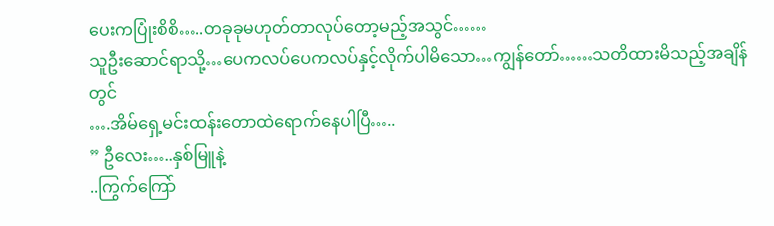ပေးကပြုံးစိစိ…..တခုခုမဟုတ်တာလုပ်တော့မည့်အသွင်……
သူဦးဆောင်ရာသို့…ပေကလပ်ပေကလပ်နှင့်လိုက်ပါမိသော…ကျွန်တော်……သတိထားမိသည့်အချိန်တွင်
….အိမ်ရှေ့မင်းထန်းတောထဲရောက်နေပါပြီ…..
” ဦလေး…..နှစ်မြူနဲ့
..ကြွက်ကြော်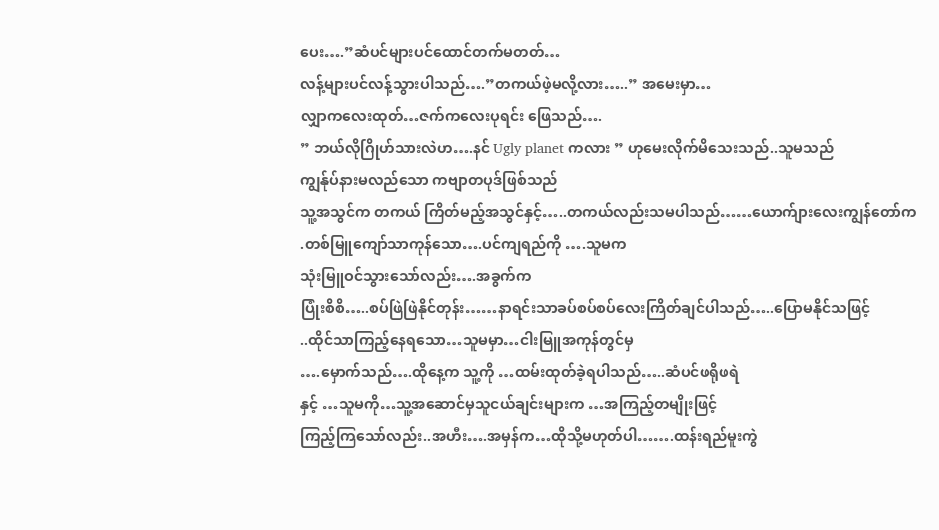ပေး….”ဆံပင်များပင်ထောင်တက်မတတ်…
လန့်များပင်လန့်သွားပါသည်….”တကယ်ဖဲ့မလို့လား…..” အမေးမှာ…
လျှာကလေးထုတ်…ဇက်ကလေးပုရင်း ဖြေသည်….
” ဘယ်လိုဂြိုဟ်သားလဲဟ….နင် Ugly planet ကလား ” ဟုမေးလိုက်မိသေးသည်..သူမသည်
ကျွန်ုပ်နားမလည်သော ကဗျာတပုဒ်ဖြစ်သည်
သူ့အသွင်က တကယ် ကြိတ်မည့်အသွင်နှင့်…..တကယ်လည်းသမပါသည်……ယောက်ျားလေးကျွန်တော်က
.တစ်မြူကျော်သာကုန်သော….ပင်ကျရည်ကို ….သူမက
သုံးမြူဝင်သွားသော်လည်း….အခွက်က
ပြုံးစိစိ…..စပ်ဖြဲဖြဲနိုင်တုန်း……နာရင်းသာခပ်စပ်စပ်လေးကြိတ်ချင်ပါသည်…..ပြောမနိုင်သဖြင့်
..ထိုင်သာကြည့်နေရသော…သူမမှာ…ငါးမြူအကုန်တွင်မှ
….မှောက်သည်….ထိုနေ့က သူ့ကို …ထမ်းထုတ်ခဲ့ရပါသည်…..ဆံပင်ဖရိုဖရဲ
နှင့် …သူမကို…သူ့အဆောင်မှသူငယ်ချင်းများက …အကြည့်တမျိုးဖြင့်
ကြည့်ကြသော်လည်း..အဟီး….အမှန်က…ထိုသို့မဟုတ်ပါ…….ထန်းရည်မူးကွဲ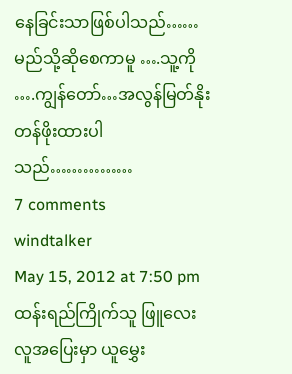နေခြင်းသာဖြစ်ပါသည်……
မည်သို့ဆိုစေကာမူ ….သူ့ကို
….ကျွန်တော်…အလွန်မြတ်နိုးတန်ဖိုးထားပါသည်……………
7 comments
windtalker
May 15, 2012 at 7:50 pm
ထန်းရည်ကြိုက်သူ ဖြူလေး
လူအပြေးမှာ ယူမွှေး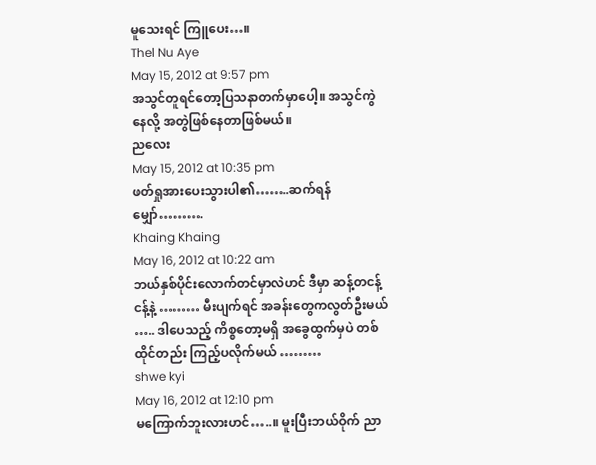မူသေးရင် ကြူပေး…။
Thel Nu Aye
May 15, 2012 at 9:57 pm
အသွင်တူရင်တော့ပြသနာတက်မှာပေါ့။ အသွင်ကွဲနေလို့ အတွဲဖြစ်နေတာဖြစ်မယ်။
ညလေး
May 15, 2012 at 10:35 pm
ဖတ်ရှုအားပေးသွားပါ၏……..ဆက်ရန်မျှော်……….
Khaing Khaing
May 16, 2012 at 10:22 am
ဘယ်နှစ်ပိုင်းလောက်တင်မှာလဲဟင် ဒီမှာ ဆန့်တငန့်ငန့်နဲ့ ……… မီးပျက်ရင် အခန်းတွေကလွတ်ဦးမယ် ….. ဒါပေသည့် ကိစ္စတော့မရှိ အခွေထွက်မှပဲ တစ်ထိုင်တည်း ကြည့်ပလိုက်မယ် ………
shwe kyi
May 16, 2012 at 12:10 pm
မကြောက်ဘူးလားဟင်…..။ မူးပြီးဘယ်ဝိုက် ညာ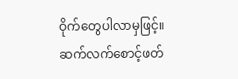ဝိုက်တွေပါလာမှဖြင့်။
ဆက်လက်စောင့်ဖတ်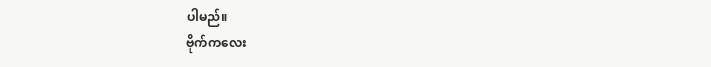ပါမည်။
ဗိုက်ကလေး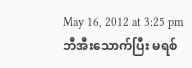May 16, 2012 at 3:25 pm
ဘီအီးသောက်ပြီး မရစ်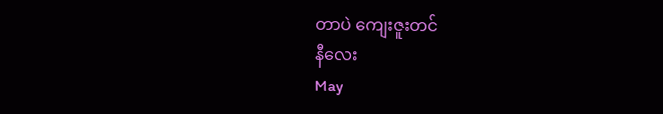တာပဲ ကျေးဇူးတင်
နီလေး
May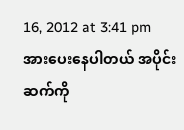16, 2012 at 3:41 pm
အားပေးနေပါတယ် အပိုင်းဆက်ကို